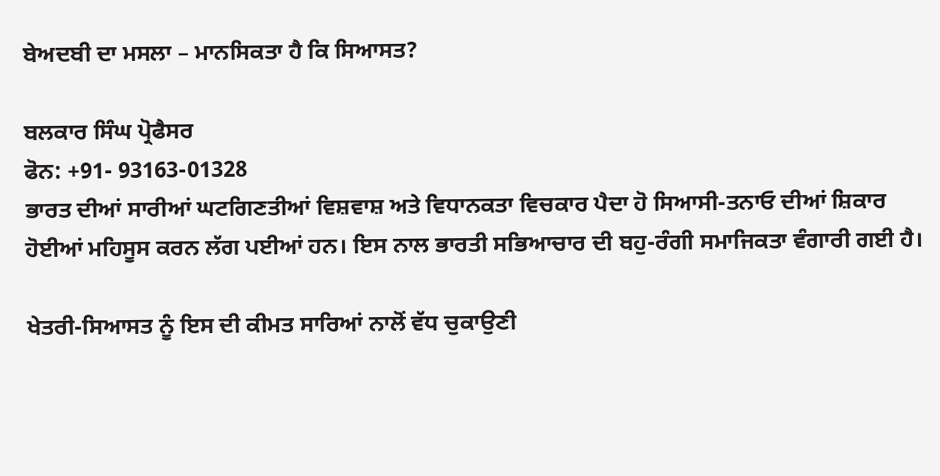ਬੇਅਦਬੀ ਦਾ ਮਸਲਾ – ਮਾਨਸਿਕਤਾ ਹੈ ਕਿ ਸਿਆਸਤ?

ਬਲਕਾਰ ਸਿੰਘ ਪ੍ਰੋਫੈਸਰ
ਫੋਨ: +91- 93163-01328
ਭਾਰਤ ਦੀਆਂ ਸਾਰੀਆਂ ਘਟਗਿਣਤੀਆਂ ਵਿਸ਼ਵਾਸ਼ ਅਤੇ ਵਿਧਾਨਕਤਾ ਵਿਚਕਾਰ ਪੈਦਾ ਹੋ ਸਿਆਸੀ-ਤਨਾਓ ਦੀਆਂ ਸ਼ਿਕਾਰ ਹੋਈਆਂ ਮਹਿਸੂਸ ਕਰਨ ਲੱਗ ਪਈਆਂ ਹਨ। ਇਸ ਨਾਲ ਭਾਰਤੀ ਸਭਿਆਚਾਰ ਦੀ ਬਹੁ-ਰੰਗੀ ਸਮਾਜਿਕਤਾ ਵੰਗਾਰੀ ਗਈ ਹੈ।

ਖੇਤਰੀ-ਸਿਆਸਤ ਨੂੰ ਇਸ ਦੀ ਕੀਮਤ ਸਾਰਿਆਂ ਨਾਲੋਂ ਵੱਧ ਚੁਕਾਉਣੀ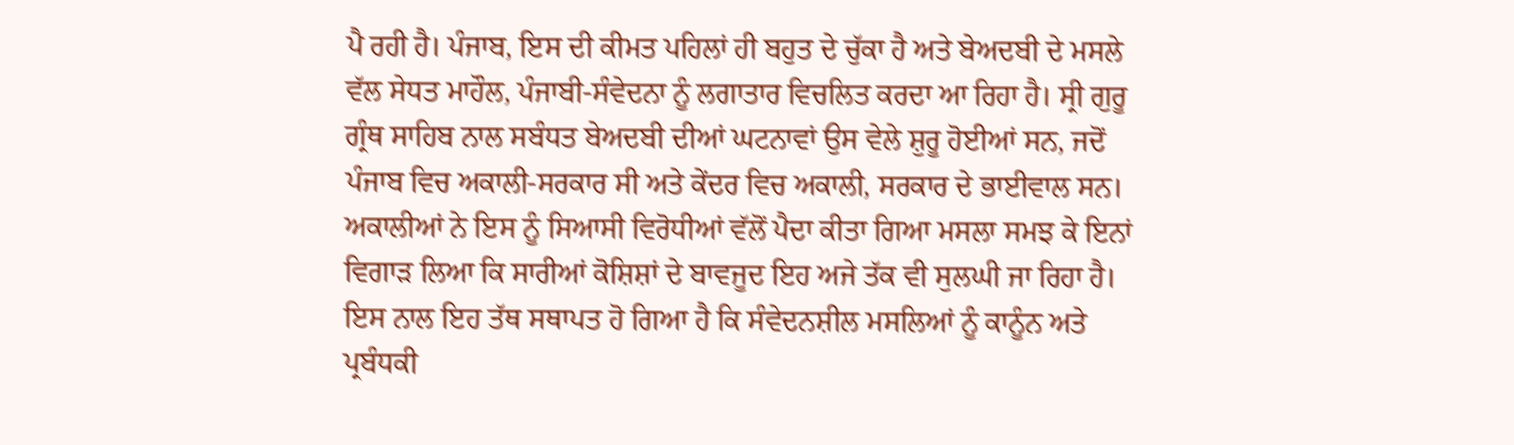ਪੈ ਰਹੀ ਹੈ। ਪੰਜਾਬ, ਇਸ ਦੀ ਕੀਮਤ ਪਹਿਲਾਂ ਹੀ ਬਹੁਤ ਦੇ ਚੁੱਕਾ ਹੈ ਅਤੇ ਬੇਅਦਬੀ ਦੇ ਮਸਲੇ ਵੱਲ ਸੇਧਤ ਮਾਹੌਲ, ਪੰਜਾਬੀ-ਸੰਵੇਦਨਾ ਨੂੰ ਲਗਾਤਾਰ ਵਿਚਲਿਤ ਕਰਦਾ ਆ ਰਿਹਾ ਹੈ। ਸ੍ਰੀ ਗੁਰੂ ਗ੍ਰੰਥ ਸਾਹਿਬ ਨਾਲ ਸਬੰਧਤ ਬੇਅਦਬੀ ਦੀਆਂ ਘਟਨਾਵਾਂ ਉਸ ਵੇਲੇ ਸ਼ੁਰੂ ਹੋਈਆਂ ਸਨ, ਜਦੋਂ ਪੰਜਾਬ ਵਿਚ ਅਕਾਲੀ-ਸਰਕਾਰ ਸੀ ਅਤੇ ਕੇਂਦਰ ਵਿਚ ਅਕਾਲੀ, ਸਰਕਾਰ ਦੇ ਭਾਈਵਾਲ ਸਨ। ਅਕਾਲੀਆਂ ਨੇ ਇਸ ਨੂੰ ਸਿਆਸੀ ਵਿਰੋਧੀਆਂ ਵੱਲੋਂ ਪੈਦਾ ਕੀਤਾ ਗਿਆ ਮਸਲਾ ਸਮਝ ਕੇ ਇਨਾਂ ਵਿਗਾੜ ਲਿਆ ਕਿ ਸਾਰੀਆਂ ਕੋਸ਼ਿਸ਼ਾਂ ਦੇ ਬਾਵਜੂਦ ਇਹ ਅਜੇ ਤੱਕ ਵੀ ਸੁਲਘੀ ਜਾ ਰਿਹਾ ਹੈ। ਇਸ ਨਾਲ ਇਹ ਤੱਥ ਸਥਾਪਤ ਹੋ ਗਿਆ ਹੈ ਕਿ ਸੰਵੇਦਨਸ਼ੀਲ ਮਸਲਿਆਂ ਨੂੰ ਕਾਨੂੰਨ ਅਤੇ ਪ੍ਰਬੰਧਕੀ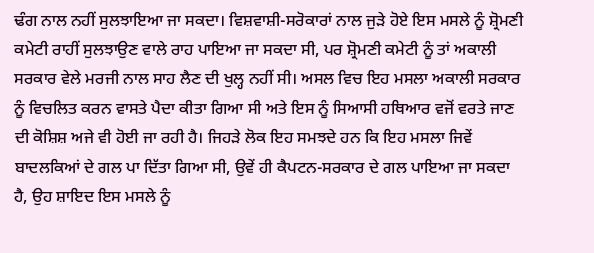ਢੰਗ ਨਾਲ ਨਹੀਂ ਸੁਲਝਾਇਆ ਜਾ ਸਕਦਾ। ਵਿਸ਼ਵਾਸ਼ੀ-ਸਰੋਕਾਰਾਂ ਨਾਲ ਜੁੜੇ ਹੋਏ ਇਸ ਮਸਲੇ ਨੂੰ ਸ਼੍ਰੋਮਣੀ ਕਮੇਟੀ ਰਾਹੀਂ ਸੁਲਝਾਉਣ ਵਾਲੇ ਰਾਹ ਪਾਇਆ ਜਾ ਸਕਦਾ ਸੀ, ਪਰ ਸ਼੍ਰੋਮਣੀ ਕਮੇਟੀ ਨੂੰ ਤਾਂ ਅਕਾਲੀ ਸਰਕਾਰ ਵੇਲੇ ਮਰਜੀ ਨਾਲ ਸਾਹ ਲੈਣ ਦੀ ਖੁਲ੍ਹ ਨਹੀਂ ਸੀ। ਅਸਲ ਵਿਚ ਇਹ ਮਸਲਾ ਅਕਾਲੀ ਸਰਕਾਰ ਨੂੰ ਵਿਚਲਿਤ ਕਰਨ ਵਾਸਤੇ ਪੈਦਾ ਕੀਤਾ ਗਿਆ ਸੀ ਅਤੇ ਇਸ ਨੂੰ ਸਿਆਸੀ ਹਥਿਆਰ ਵਜੋਂ ਵਰਤੇ ਜਾਣ ਦੀ ਕੋਸ਼ਿਸ਼ ਅਜੇ ਵੀ ਹੋਈ ਜਾ ਰਹੀ ਹੈ। ਜਿਹੜੇ ਲੋਕ ਇਹ ਸਮਝਦੇ ਹਨ ਕਿ ਇਹ ਮਸਲਾ ਜਿਵੇਂ ਬਾਦਲਕਿਆਂ ਦੇ ਗਲ ਪਾ ਦਿੱਤਾ ਗਿਆ ਸੀ, ਉਵੇਂ ਹੀ ਕੈਪਟਨ-ਸਰਕਾਰ ਦੇ ਗਲ ਪਾਇਆ ਜਾ ਸਕਦਾ ਹੈ, ਉਹ ਸ਼ਾਇਦ ਇਸ ਮਸਲੇ ਨੂੰ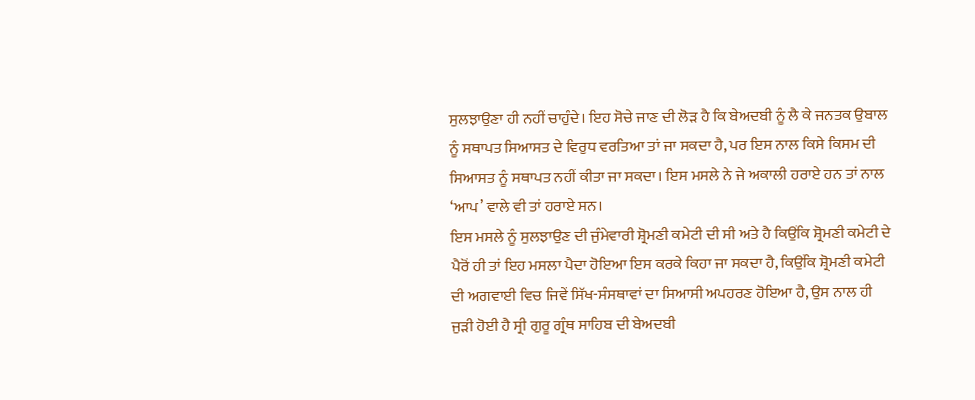ਸੁਲਝਾਉਣਾ ਹੀ ਨਹੀਂ ਚਾਹੁੰਦੇ। ਇਹ ਸੋਚੇ ਜਾਣ ਦੀ ਲੋੜ ਹੈ ਕਿ ਬੇਅਦਬੀ ਨੂੰ ਲੈ ਕੇ ਜਨਤਕ ਉਬਾਲ ਨੂੰ ਸਥਾਪਤ ਸਿਆਸਤ ਦੇ ਵਿਰੁਧ ਵਰਤਿਆ ਤਾਂ ਜਾ ਸਕਦਾ ਹੈ, ਪਰ ਇਸ ਨਾਲ ਕਿਸੇ ਕਿਸਮ ਦੀ ਸਿਆਸਤ ਨੂੰ ਸਥਾਪਤ ਨਹੀਂ ਕੀਤਾ ਜਾ ਸਕਦਾ। ਇਸ ਮਸਲੇ ਨੇ ਜੇ ਅਕਾਲੀ ਹਰਾਏ ਹਨ ਤਾਂ ਨਾਲ ‘ਆਪ’ ਵਾਲੇ ਵੀ ਤਾਂ ਹਰਾਏ ਸਨ।
ਇਸ ਮਸਲੇ ਨੂੰ ਸੁਲਝਾਉਣ ਦੀ ਜੁੰਮੇਵਾਰੀ ਸ਼੍ਰੋਮਣੀ ਕਮੇਟੀ ਦੀ ਸੀ ਅਤੇ ਹੈ ਕਿਉਂਕਿ ਸ਼੍ਰੋਮਣੀ ਕਮੇਟੀ ਦੇ ਪੈਰੋਂ ਹੀ ਤਾਂ ਇਹ ਮਸਲਾ ਪੈਦਾ ਹੋਇਆ ਇਸ ਕਰਕੇ ਕਿਹਾ ਜਾ ਸਕਦਾ ਹੈ, ਕਿਉਂਕਿ ਸ਼੍ਰੋਮਣੀ ਕਮੇਟੀ ਦੀ ਅਗਵਾਈ ਵਿਚ ਜਿਵੇਂ ਸਿੱਖ-ਸੰਸਥਾਵਾਂ ਦਾ ਸਿਆਸੀ ਅਪਹਰਣ ਹੋਇਆ ਹੈ, ਉਸ ਨਾਲ ਹੀ ਜੁੜੀ ਹੋਈ ਹੈ ਸ੍ਰੀ ਗੁਰੂ ਗ੍ਰੰਥ ਸਾਹਿਬ ਦੀ ਬੇਅਦਬੀ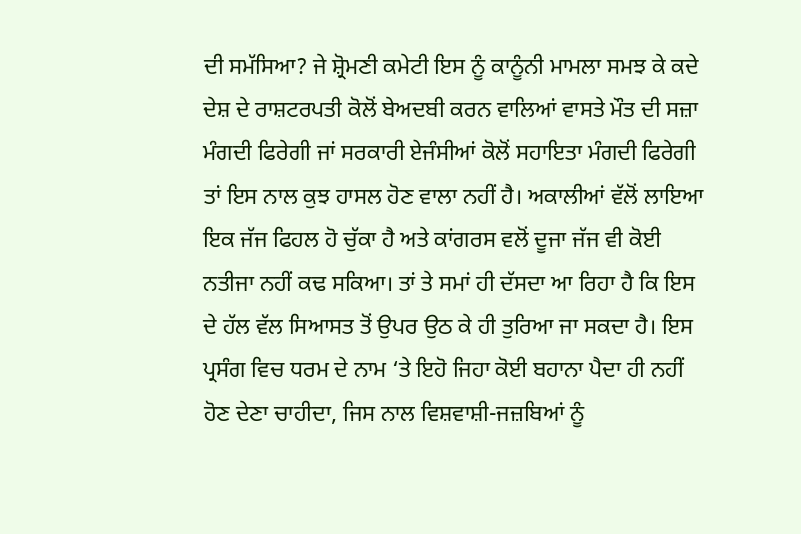ਦੀ ਸਮੱਸਿਆ? ਜੇ ਸ਼੍ਰੋਮਣੀ ਕਮੇਟੀ ਇਸ ਨੂੰ ਕਾਨੂੰਨੀ ਮਾਮਲਾ ਸਮਝ ਕੇ ਕਦੇ ਦੇਸ਼ ਦੇ ਰਾਸ਼ਟਰਪਤੀ ਕੋਲੋਂ ਬੇਅਦਬੀ ਕਰਨ ਵਾਲਿਆਂ ਵਾਸਤੇ ਮੌਤ ਦੀ ਸਜ਼ਾ ਮੰਗਦੀ ਫਿਰੇਗੀ ਜਾਂ ਸਰਕਾਰੀ ਏਜੰਸੀਆਂ ਕੋਲੋਂ ਸਹਾਇਤਾ ਮੰਗਦੀ ਫਿਰੇਗੀ ਤਾਂ ਇਸ ਨਾਲ ਕੁਝ ਹਾਸਲ ਹੋਣ ਵਾਲਾ ਨਹੀਂ ਹੈ। ਅਕਾਲੀਆਂ ਵੱਲੋਂ ਲਾਇਆ ਇਕ ਜੱਜ ਫਿਹਲ ਹੋ ਚੁੱਕਾ ਹੈ ਅਤੇ ਕਾਂਗਰਸ ਵਲੋਂ ਦੂਜਾ ਜੱਜ ਵੀ ਕੋਈ ਨਤੀਜਾ ਨਹੀਂ ਕਢ ਸਕਿਆ। ਤਾਂ ਤੇ ਸਮਾਂ ਹੀ ਦੱਸਦਾ ਆ ਰਿਹਾ ਹੈ ਕਿ ਇਸ ਦੇ ਹੱਲ ਵੱਲ ਸਿਆਸਤ ਤੋਂ ਉਪਰ ਉਠ ਕੇ ਹੀ ਤੁਰਿਆ ਜਾ ਸਕਦਾ ਹੈ। ਇਸ ਪ੍ਰਸੰਗ ਵਿਚ ਧਰਮ ਦੇ ਨਾਮ ‘ਤੇ ਇਹੋ ਜਿਹਾ ਕੋਈ ਬਹਾਨਾ ਪੈਦਾ ਹੀ ਨਹੀਂ ਹੋਣ ਦੇਣਾ ਚਾਹੀਦਾ, ਜਿਸ ਨਾਲ ਵਿਸ਼ਵਾਸ਼ੀ-ਜਜ਼ਬਿਆਂ ਨੂੰ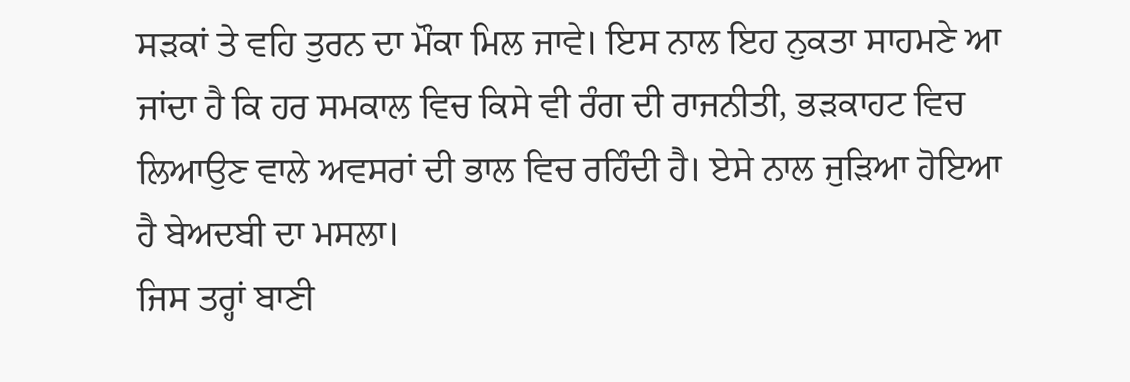ਸੜਕਾਂ ਤੇ ਵਹਿ ਤੁਰਨ ਦਾ ਮੌਕਾ ਮਿਲ ਜਾਵੇ। ਇਸ ਨਾਲ ਇਹ ਨੁਕਤਾ ਸਾਹਮਣੇ ਆ ਜਾਂਦਾ ਹੈ ਕਿ ਹਰ ਸਮਕਾਲ ਵਿਚ ਕਿਸੇ ਵੀ ਰੰਗ ਦੀ ਰਾਜਨੀਤੀ, ਭੜਕਾਹਟ ਵਿਚ ਲਿਆਉਣ ਵਾਲੇ ਅਵਸਰਾਂ ਦੀ ਭਾਲ ਵਿਚ ਰਹਿੰਦੀ ਹੈ। ਏਸੇ ਨਾਲ ਜੁੜਿਆ ਹੋਇਆ ਹੈ ਬੇਅਦਬੀ ਦਾ ਮਸਲਾ।
ਜਿਸ ਤਰ੍ਹਾਂ ਬਾਣੀ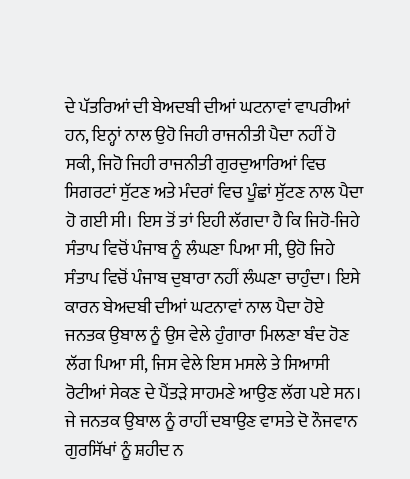ਦੇ ਪੱਤਰਿਆਂ ਦੀ ਬੇਅਦਬੀ ਦੀਆਂ ਘਟਨਾਵਾਂ ਵਾਪਰੀਆਂ ਹਨ, ਇਨ੍ਹਾਂ ਨਾਲ ਉਹੋ ਜਿਹੀ ਰਾਜਨੀਤੀ ਪੈਦਾ ਨਹੀਂ ਹੋ ਸਕੀ, ਜਿਹੋ ਜਿਹੀ ਰਾਜਨੀਤੀ ਗੁਰਦੁਆਰਿਆਂ ਵਿਚ ਸਿਗਰਟਾਂ ਸੁੱਟਣ ਅਤੇ ਮੰਦਰਾਂ ਵਿਚ ਪੂੰਛਾਂ ਸੁੱਟਣ ਨਾਲ ਪੈਦਾ ਹੋ ਗਈ ਸੀ। ਇਸ ਤੋਂ ਤਾਂ ਇਹੀ ਲੱਗਦਾ ਹੈ ਕਿ ਜਿਹੋ-ਜਿਹੇ ਸੰਤਾਪ ਵਿਚੋਂ ਪੰਜਾਬ ਨੂੰ ਲੰਘਣਾ ਪਿਆ ਸੀ, ਉਹੋ ਜਿਹੇ ਸੰਤਾਪ ਵਿਚੋਂ ਪੰਜਾਬ ਦੁਬਾਰਾ ਨਹੀਂ ਲੰਘਣਾ ਚਾਹੁੰਦਾ। ਇਸੇ ਕਾਰਨ ਬੇਅਦਬੀ ਦੀਆਂ ਘਟਨਾਵਾਂ ਨਾਲ ਪੈਦਾ ਹੋਏ ਜਨਤਕ ਉਬਾਲ ਨੂੰ ਉਸ ਵੇਲੇ ਹੁੰਗਾਰਾ ਮਿਲਣਾ ਬੰਦ ਹੋਣ ਲੱਗ ਪਿਆ ਸੀ, ਜਿਸ ਵੇਲੇ ਇਸ ਮਸਲੇ ਤੇ ਸਿਆਸੀ ਰੋਟੀਆਂ ਸੇਕਣ ਦੇ ਪੈਂਤੜੇ ਸਾਹਮਣੇ ਆਉਣ ਲੱਗ ਪਏ ਸਨ। ਜੇ ਜਨਤਕ ਉਬਾਲ ਨੂੰ ਰਾਹੀਂ ਦਬਾਉਣ ਵਾਸਤੇ ਦੋ ਨੌਜਵਾਨ ਗੁਰਸਿੱਖਾਂ ਨੂੰ ਸ਼ਹੀਦ ਨ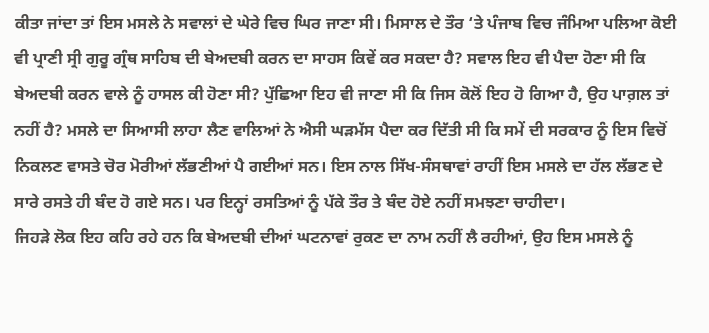ਕੀਤਾ ਜਾਂਦਾ ਤਾਂ ਇਸ ਮਸਲੇ ਨੇ ਸਵਾਲਾਂ ਦੇ ਘੇਰੇ ਵਿਚ ਘਿਰ ਜਾਣਾ ਸੀ। ਮਿਸਾਲ ਦੇ ਤੌਰ ‘ਤੇ ਪੰਜਾਬ ਵਿਚ ਜੰਮਿਆ ਪਲਿਆ ਕੋਈ ਵੀ ਪ੍ਰਾਣੀ ਸ੍ਰੀ ਗੁਰੂ ਗ੍ਰੰਥ ਸਾਹਿਬ ਦੀ ਬੇਅਦਬੀ ਕਰਨ ਦਾ ਸਾਹਸ ਕਿਵੇਂ ਕਰ ਸਕਦਾ ਹੈ? ਸਵਾਲ ਇਹ ਵੀ ਪੈਦਾ ਹੋਣਾ ਸੀ ਕਿ ਬੇਅਦਬੀ ਕਰਨ ਵਾਲੇ ਨੂੰ ਹਾਸਲ ਕੀ ਹੋਣਾ ਸੀ? ਪੁੱਛਿਆ ਇਹ ਵੀ ਜਾਣਾ ਸੀ ਕਿ ਜਿਸ ਕੋਲੋਂ ਇਹ ਹੋ ਗਿਆ ਹੈ, ਉਹ ਪਾਗ਼ਲ ਤਾਂ ਨਹੀਂ ਹੈ? ਮਸਲੇ ਦਾ ਸਿਆਸੀ ਲਾਹਾ ਲੈਣ ਵਾਲਿਆਂ ਨੇ ਐਸੀ ਘੜਮੱਸ ਪੈਦਾ ਕਰ ਦਿੱਤੀ ਸੀ ਕਿ ਸਮੇਂ ਦੀ ਸਰਕਾਰ ਨੂੰ ਇਸ ਵਿਚੋਂ ਨਿਕਲਣ ਵਾਸਤੇ ਚੋਰ ਮੋਰੀਆਂ ਲੱਭਣੀਆਂ ਪੈ ਗਈਆਂ ਸਨ। ਇਸ ਨਾਲ ਸਿੱਖ-ਸੰਸਥਾਵਾਂ ਰਾਹੀਂ ਇਸ ਮਸਲੇ ਦਾ ਹੱਲ ਲੱਭਣ ਦੇ ਸਾਰੇ ਰਸਤੇ ਹੀ ਬੰਦ ਹੋ ਗਏ ਸਨ। ਪਰ ਇਨ੍ਹਾਂ ਰਸਤਿਆਂ ਨੂੰ ਪੱਕੇ ਤੌਰ ਤੇ ਬੰਦ ਹੋਏ ਨਹੀਂ ਸਮਝਣਾ ਚਾਹੀਦਾ।
ਜਿਹੜੇ ਲੋਕ ਇਹ ਕਹਿ ਰਹੇ ਹਨ ਕਿ ਬੇਅਦਬੀ ਦੀਆਂ ਘਟਨਾਵਾਂ ਰੁਕਣ ਦਾ ਨਾਮ ਨਹੀਂ ਲੈ ਰਹੀਆਂ, ਉਹ ਇਸ ਮਸਲੇ ਨੂੰ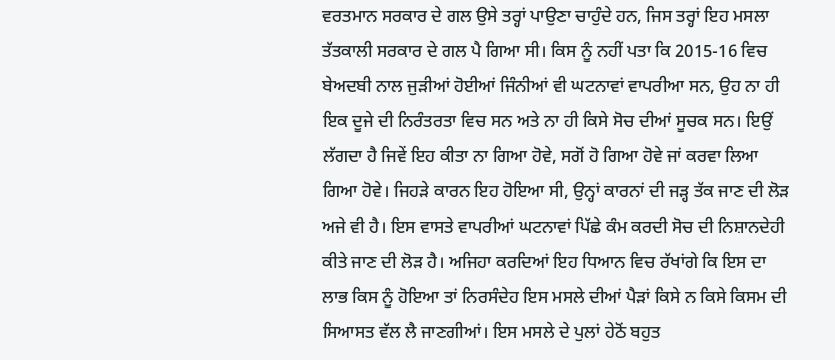ਵਰਤਮਾਨ ਸਰਕਾਰ ਦੇ ਗਲ ਉਸੇ ਤਰ੍ਹਾਂ ਪਾਉਣਾ ਚਾਹੁੰਦੇ ਹਨ, ਜਿਸ ਤਰ੍ਹਾਂ ਇਹ ਮਸਲਾ ਤੱਤਕਾਲੀ ਸਰਕਾਰ ਦੇ ਗਲ ਪੈ ਗਿਆ ਸੀ। ਕਿਸ ਨੂੰ ਨਹੀਂ ਪਤਾ ਕਿ 2015-16 ਵਿਚ ਬੇਅਦਬੀ ਨਾਲ ਜੁੜੀਆਂ ਹੋਈਆਂ ਜਿੰਨੀਆਂ ਵੀ ਘਟਨਾਵਾਂ ਵਾਪਰੀਆ ਸਨ, ਉਹ ਨਾ ਹੀ ਇਕ ਦੂਜੇ ਦੀ ਨਿਰੰਤਰਤਾ ਵਿਚ ਸਨ ਅਤੇ ਨਾ ਹੀ ਕਿਸੇ ਸੋਚ ਦੀਆਂ ਸੂਚਕ ਸਨ। ਇਉਂ ਲੱਗਦਾ ਹੈ ਜਿਵੇਂ ਇਹ ਕੀਤਾ ਨਾ ਗਿਆ ਹੋਵੇ, ਸਗੋਂ ਹੋ ਗਿਆ ਹੋਵੇ ਜਾਂ ਕਰਵਾ ਲਿਆ ਗਿਆ ਹੋਵੇ। ਜਿਹੜੇ ਕਾਰਨ ਇਹ ਹੋਇਆ ਸੀ, ਉਨ੍ਹਾਂ ਕਾਰਨਾਂ ਦੀ ਜੜ੍ਹ ਤੱਕ ਜਾਣ ਦੀ ਲੋੜ ਅਜੇ ਵੀ ਹੈ। ਇਸ ਵਾਸਤੇ ਵਾਪਰੀਆਂ ਘਟਨਾਵਾਂ ਪਿੱਛੇ ਕੰਮ ਕਰਦੀ ਸੋਚ ਦੀ ਨਿਸ਼ਾਨਦੇਹੀ ਕੀਤੇ ਜਾਣ ਦੀ ਲੋੜ ਹੈ। ਅਜਿਹਾ ਕਰਦਿਆਂ ਇਹ ਧਿਆਨ ਵਿਚ ਰੱਖਾਂਗੇ ਕਿ ਇਸ ਦਾ ਲਾਭ ਕਿਸ ਨੂੰ ਹੋਇਆ ਤਾਂ ਨਿਰਸੰਦੇਹ ਇਸ ਮਸਲੇ ਦੀਆਂ ਪੈੜਾਂ ਕਿਸੇ ਨ ਕਿਸੇ ਕਿਸਮ ਦੀ ਸਿਆਸਤ ਵੱਲ ਲੈ ਜਾਣਗੀਆਂ। ਇਸ ਮਸਲੇ ਦੇ ਪੁਲਾਂ ਹੇਠੋਂ ਬਹੁਤ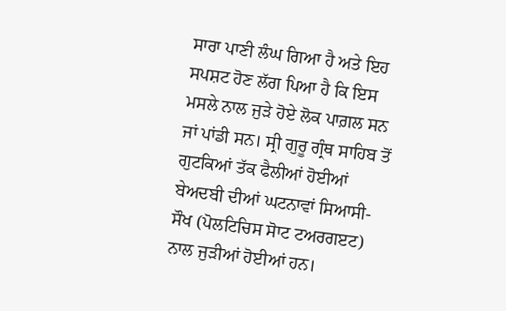ਸਾਰਾ ਪਾਣੀ ਲੰਘ ਗਿਆ ਹੈ ਅਤੇ ਇਹ ਸਪਸ਼ਟ ਹੋਣ ਲੱਗ ਪਿਆ ਹੈ ਕਿ ਇਸ ਮਸਲੇ ਨਾਲ ਜੁੜੇ ਹੋਏ ਲੋਕ ਪਾਗ਼ਲ ਸਨ ਜਾਂ ਪਾਂਡੀ ਸਨ। ਸ੍ਰੀ ਗੁਰੂ ਗ੍ਰੰਥ ਸਾਹਿਬ ਤੋਂ ਗੁਟਕਿਆਂ ਤੱਕ ਫੈਲੀਆਂ ਹੋਈਆਂ ਬੇਅਦਬੀ ਦੀਆਂ ਘਟਨਾਵਾਂ ਸਿਆਸੀ-ਸੌਖ (ਪੋਲਟਿਚਿਸ ਸੋਾਟ ਟਅਰਗੲਟ) ਨਾਲ ਜੁੜੀਆਂ ਹੋਈਆਂ ਹਨ।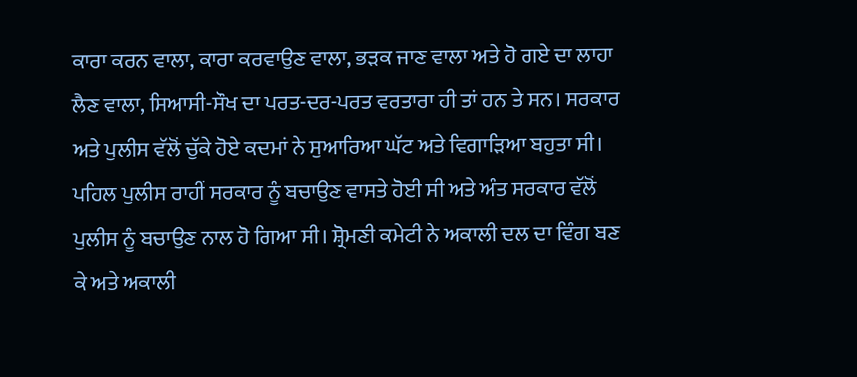ਕਾਰਾ ਕਰਨ ਵਾਲਾ, ਕਾਰਾ ਕਰਵਾਉਣ ਵਾਲਾ, ਭੜਕ ਜਾਣ ਵਾਲਾ ਅਤੇ ਹੋ ਗਏ ਦਾ ਲਾਹਾ ਲੈਣ ਵਾਲਾ, ਸਿਆਸੀ-ਸੌਖ ਦਾ ਪਰਤ-ਦਰ-ਪਰਤ ਵਰਤਾਰਾ ਹੀ ਤਾਂ ਹਨ ਤੇ ਸਨ। ਸਰਕਾਰ ਅਤੇ ਪੁਲੀਸ ਵੱਲੋਂ ਚੁੱਕੇ ਹੋਏ ਕਦਮਾਂ ਨੇ ਸੁਆਰਿਆ ਘੱਟ ਅਤੇ ਵਿਗਾੜਿਆ ਬਹੁਤਾ ਸੀ। ਪਹਿਲ ਪੁਲੀਸ ਰਾਹੀਂ ਸਰਕਾਰ ਨੂੰ ਬਚਾਉਣ ਵਾਸਤੇ ਹੋਈ ਸੀ ਅਤੇ ਅੰਤ ਸਰਕਾਰ ਵੱਲੋਂ ਪੁਲੀਸ ਨੂੰ ਬਚਾਉਣ ਨਾਲ ਹੋ ਗਿਆ ਸੀ। ਸ਼੍ਰੋਮਣੀ ਕਮੇਟੀ ਨੇ ਅਕਾਲੀ ਦਲ ਦਾ ਵਿੰਗ ਬਣ ਕੇ ਅਤੇ ਅਕਾਲੀ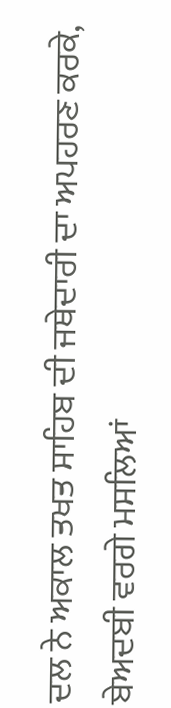ਦਲ ਨੇ ਅਕਾਲ ਤਖਤ ਸਾਹਿਬ ਦੀ ਜਥੇਦਾਰੀ ਦਾ ਅਪਹਰਣ ਕਰਕੇ, ਬੇਅਦਬੀ ਵਰਗੇ ਮਸਲਿਆਂ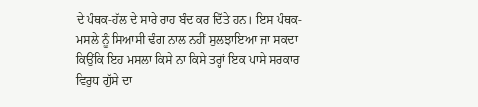ਦੇ ਪੰਥਕ-ਹੱਲ ਦੇ ਸਾਰੇ ਰਾਹ ਬੰਦ ਕਰ ਦਿੱਤੇ ਹਨ। ਇਸ ਪੰਥਕ-ਮਸਲੇ ਨੂੰ ਸਿਆਸੀ ਢੰਗ ਨਾਲ ਨਹੀਂ ਸੁਲਝਾਇਆ ਜਾ ਸਕਦਾ ਕਿਉਂਕਿ ਇਹ ਮਸਲਾ ਕਿਸੇ ਨਾ ਕਿਸੇ ਤਰ੍ਹਾਂ ਇਕ ਪਾਸੇ ਸਰਕਾਰ ਵਿਰੁਧ ਗੁੱਸੇ ਦਾ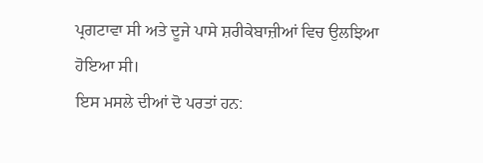ਪ੍ਰਗਟਾਵਾ ਸੀ ਅਤੇ ਦੂਜੇ ਪਾਸੇ ਸ਼ਰੀਕੇਬਾਜ਼ੀਆਂ ਵਿਚ ਉਲਝਿਆ ਹੋਇਆ ਸੀ।
ਇਸ ਮਸਲੇ ਦੀਆਂ ਦੋ ਪਰਤਾਂ ਹਨ: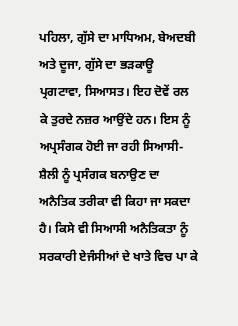ਪਹਿਲਾ, ਗੁੱਸੇ ਦਾ ਮਾਧਿਅਮ, ਬੇਅਦਬੀ ਅਤੇ ਦੂਜਾ, ਗੁੱਸੇ ਦਾ ਭੜਕਾਊ ਪ੍ਰਗਟਾਵਾ, ਸਿਆਸਤ। ਇਹ ਦੋਵੇਂ ਰਲ ਕੇ ਤੁਰਦੇ ਨਜ਼ਰ ਆਉਂਦੇ ਹਨ। ਇਸ ਨੂੰ ਅਪ੍ਰਸੰਗਕ ਹੋਈ ਜਾ ਰਹੀ ਸਿਆਸੀ-ਸ਼ੈਲੀ ਨੂੰ ਪ੍ਰਸੰਗਕ ਬਨਾਉਣ ਦਾ ਅਨੈਤਿਕ ਤਰੀਕਾ ਵੀ ਕਿਹਾ ਜਾ ਸਕਦਾ ਹੈ। ਕਿਸੇ ਵੀ ਸਿਆਸੀ ਅਨੈਤਿਕਤਾ ਨੂੰ ਸਰਕਾਰੀ ਏਜੰਸੀਆਂ ਦੇ ਖਾਤੇ ਵਿਚ ਪਾ ਕੇ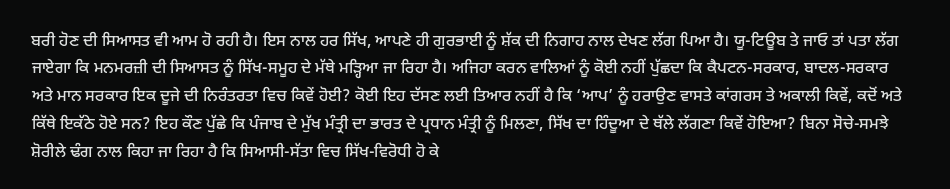ਬਰੀ ਹੋਣ ਦੀ ਸਿਆਸਤ ਵੀ ਆਮ ਹੋ ਰਹੀ ਹੈ। ਇਸ ਨਾਲ ਹਰ ਸਿੱਖ, ਆਪਣੇ ਹੀ ਗੁਰਭਾਈ ਨੂੰ ਸ਼ੱਕ ਦੀ ਨਿਗਾਹ ਨਾਲ ਦੇਖਣ ਲੱਗ ਪਿਆ ਹੈ। ਯੂ-ਟਿਊਬ ਤੇ ਜਾਓ ਤਾਂ ਪਤਾ ਲੱਗ ਜਾਏਗਾ ਕਿ ਮਨਮਰਜ਼ੀ ਦੀ ਸਿਆਸਤ ਨੂੰ ਸਿੱਖ-ਸਮੂਹ ਦੇ ਮੱਥੇ ਮੜ੍ਹਿਆ ਜਾ ਰਿਹਾ ਹੈ। ਅਜਿਹਾ ਕਰਨ ਵਾਲਿਆਂ ਨੂੰ ਕੋਈ ਨਹੀਂ ਪੁੱਛਦਾ ਕਿ ਕੈਪਟਨ-ਸਰਕਾਰ, ਬਾਦਲ-ਸਰਕਾਰ ਅਤੇ ਮਾਨ ਸਰਕਾਰ ਇਕ ਦੂਜੇ ਦੀ ਨਿਰੰਤਰਤਾ ਵਿਚ ਕਿਵੇਂ ਹੋਈ? ਕੋਈ ਇਹ ਦੱਸਣ ਲਈ ਤਿਆਰ ਨਹੀਂ ਹੈ ਕਿ ‘ਆਪ’ ਨੂੰ ਹਰਾਉਣ ਵਾਸਤੇ ਕਾਂਗਰਸ ਤੇ ਅਕਾਲੀ ਕਿਵੇਂ, ਕਦੋਂ ਅਤੇ ਕਿੱਥੇ ਇਕੱਠੇ ਹੋਏ ਸਨ? ਇਹ ਕੌਣ ਪੁੱਛੇ ਕਿ ਪੰਜਾਬ ਦੇ ਮੁੱਖ ਮੰਤ੍ਰੀ ਦਾ ਭਾਰਤ ਦੇ ਪ੍ਰਧਾਨ ਮੰਤ੍ਰੀ ਨੂੰ ਮਿਲਣਾ, ਸਿੱਖ ਦਾ ਹਿੰਦੂਆ ਦੇ ਥੱਲੇ ਲੱਗਣਾ ਕਿਵੇਂ ਹੋਇਆ? ਬਿਨਾ ਸੋਚੇ-ਸਮਝੇ ਸ਼ੋਰੀਲੇ ਢੰਗ ਨਾਲ ਕਿਹਾ ਜਾ ਰਿਹਾ ਹੈ ਕਿ ਸਿਆਸੀ-ਸੱਤਾ ਵਿਚ ਸਿੱਖ-ਵਿਰੋਧੀ ਹੋ ਕੇ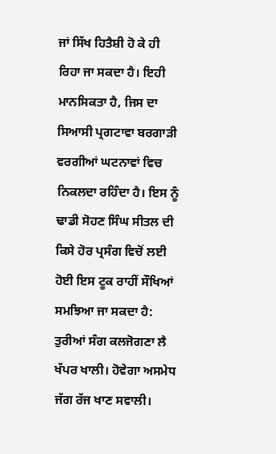ਜਾਂ ਸਿੱਖ ਹਿਤੈਸ਼ੀ ਹੋ ਕੇ ਹੀ ਰਿਹਾ ਜਾ ਸਕਦਾ ਹੈ। ਇਹੀ ਮਾਨਸਿਕਤਾ ਹੈ, ਜਿਸ ਦਾ ਸਿਆਸੀ ਪ੍ਰਗਟਾਵਾ ਬਰਗਾੜੀ ਵਰਗੀਆਂ ਘਟਨਾਵਾਂ ਵਿਚ ਨਿਕਲਦਾ ਰਹਿੰਦਾ ਹੈ। ਇਸ ਨੂੰ ਢਾਡੀ ਸੋਹਣ ਸਿੰਘ ਸੀਤਲ ਦੀ ਕਿਸੇ ਹੋਰ ਪ੍ਰਸੰਗ ਵਿਚੋਂ ਲਈ ਹੋਈ ਇਸ ਟੂਕ ਰਾਹੀਂ ਸੌਖਿਆਂ ਸਮਝਿਆ ਜਾ ਸਕਦਾ ਹੈ:
ਤੁਰੀਆਂ ਸੰਗ ਕਲਜੋਗਣਾ ਲੈ ਖੱਪਰ ਖਾਲੀ। ਹੋਵੇਗਾ ਅਸਮੇਧ ਜੱਗ ਰੱਜ ਖਾਣ ਸਵਾਲੀ।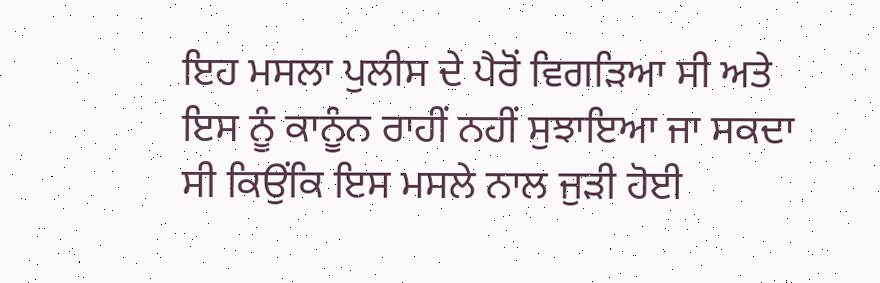ਇਹ ਮਸਲਾ ਪੁਲੀਸ ਦੇ ਪੈਰੋਂ ਵਿਗੜਿਆ ਸੀ ਅਤੇ ਇਸ ਨੂੰ ਕਾਨੂੰਨ ਰਾਹੀਂ ਨਹੀਂ ਸੁਝਾਇਆ ਜਾ ਸਕਦਾ ਸੀ ਕਿਉਂਕਿ ਇਸ ਮਸਲੇ ਨਾਲ ਜੁੜੀ ਹੋਈ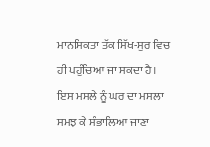ਮਾਨਸਿਕਤਾ ਤੱਕ ਸਿੱਖ-ਸੁਰ ਵਿਚ ਹੀ ਪਹੁੰਚਿਆ ਜਾ ਸਕਦਾ ਹੈ। ਇਸ ਮਸਲੇ ਨੂੰ ਘਰ ਦਾ ਮਸਲਾ ਸਮਝ ਕੇ ਸੰਭਾਲਿਆ ਜਾਣਾ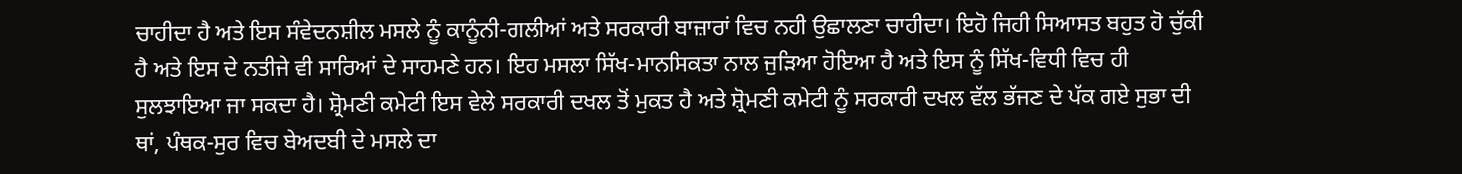ਚਾਹੀਦਾ ਹੈ ਅਤੇ ਇਸ ਸੰਵੇਦਨਸ਼ੀਲ ਮਸਲੇ ਨੂੰ ਕਾਨੂੰਨੀ-ਗਲੀਆਂ ਅਤੇ ਸਰਕਾਰੀ ਬਾਜ਼ਾਰਾਂ ਵਿਚ ਨਹੀ ਉਛਾਲਣਾ ਚਾਹੀਦਾ। ਇਹੋ ਜਿਹੀ ਸਿਆਸਤ ਬਹੁਤ ਹੋ ਚੁੱਕੀ ਹੈ ਅਤੇ ਇਸ ਦੇ ਨਤੀਜੇ ਵੀ ਸਾਰਿਆਂ ਦੇ ਸਾਹਮਣੇ ਹਨ। ਇਹ ਮਸਲਾ ਸਿੱਖ-ਮਾਨਸਿਕਤਾ ਨਾਲ ਜੁੜਿਆ ਹੋਇਆ ਹੈ ਅਤੇ ਇਸ ਨੂੰ ਸਿੱਖ-ਵਿਧੀ ਵਿਚ ਹੀ ਸੁਲਝਾਇਆ ਜਾ ਸਕਦਾ ਹੈ। ਸ਼੍ਰੋਮਣੀ ਕਮੇਟੀ ਇਸ ਵੇਲੇ ਸਰਕਾਰੀ ਦਖਲ ਤੋਂ ਮੁਕਤ ਹੈ ਅਤੇ ਸ਼੍ਰੋਮਣੀ ਕਮੇਟੀ ਨੂੰ ਸਰਕਾਰੀ ਦਖਲ ਵੱਲ ਭੱਜਣ ਦੇ ਪੱਕ ਗਏ ਸੁਭਾ ਦੀ ਥਾਂ, ਪੰਥਕ-ਸੁਰ ਵਿਚ ਬੇਅਦਬੀ ਦੇ ਮਸਲੇ ਦਾ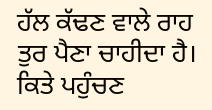ਹੱਲ ਕੱਢਣ ਵਾਲੇ ਰਾਹ ਤੁਰ ਪੈਣਾ ਚਾਹੀਦਾ ਹੈ। ਕਿਤੇ ਪਹੁੰਚਣ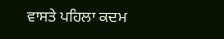ਵਾਸਤੇ ਪਹਿਲਾ ਕਦਮ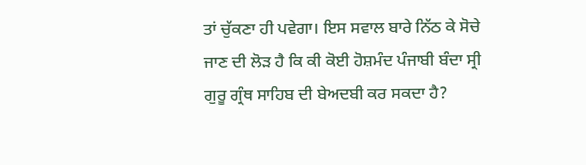ਤਾਂ ਚੁੱਕਣਾ ਹੀ ਪਵੇਗਾ। ਇਸ ਸਵਾਲ ਬਾਰੇ ਨਿੱਠ ਕੇ ਸੋਚੇ ਜਾਣ ਦੀ ਲੋੜ ਹੈ ਕਿ ਕੀ ਕੋਈ ਹੋਸ਼ਮੰਦ ਪੰਜਾਬੀ ਬੰਦਾ ਸ੍ਰੀ ਗੁਰੂ ਗ੍ਰੰਥ ਸਾਹਿਬ ਦੀ ਬੇਅਦਬੀ ਕਰ ਸਕਦਾ ਹੈ?